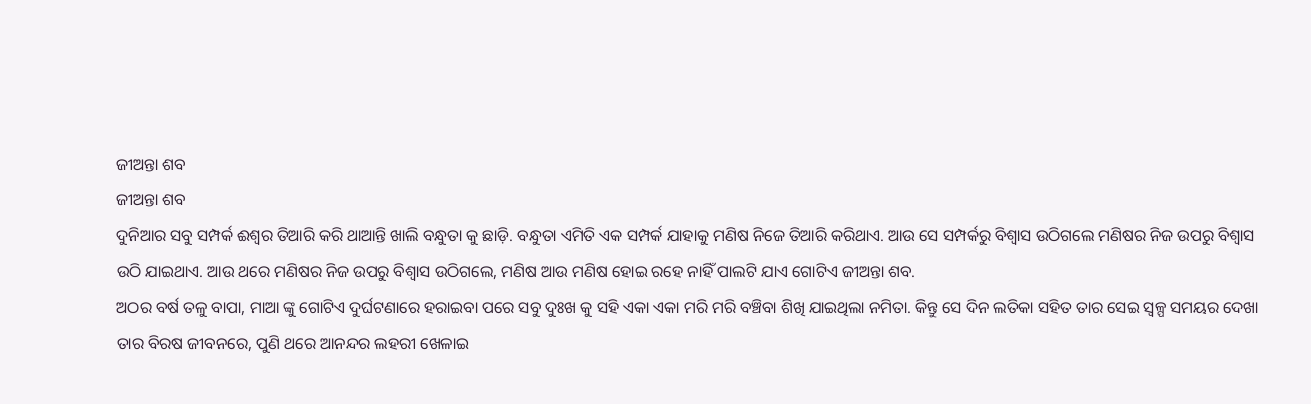ଜୀଅନ୍ତା ଶବ
ଜୀଅନ୍ତା ଶବ
ଦୁନିଆର ସବୁ ସମ୍ପର୍କ ଈଶ୍ବର ତିଆରି କରି ଥାଆନ୍ତି ଖାଲି ବନ୍ଧୁତା କୁ ଛାଡ଼ି. ବନ୍ଧୁତା ଏମିତି ଏକ ସମ୍ପର୍କ ଯାହାକୁ ମଣିଷ ନିଜେ ତିଆରି କରିଥାଏ. ଆଉ ସେ ସମ୍ପର୍କରୁ ବିଶ୍ବାସ ଉଠିଗଲେ ମଣିଷର ନିଜ ଉପରୁ ବିଶ୍ବାସ ଉଠି ଯାଇଥାଏ. ଆଉ ଥରେ ମଣିଷର ନିଜ ଉପରୁ ବିଶ୍ବାସ ଉଠିଗଲେ, ମଣିଷ ଆଉ ମଣିଷ ହୋଇ ରହେ ନାହିଁ ପାଲଟି ଯାଏ ଗୋଟିଏ ଜୀଅନ୍ତା ଶବ.
ଅଠର ବର୍ଷ ତଳୁ ବାପା, ମାଆ ଙ୍କୁ ଗୋଟିଏ ଦୁର୍ଘଟଣାରେ ହରାଇବା ପରେ ସବୁ ଦୁଃଖ କୁ ସହି ଏକା ଏକା ମରି ମରି ବଞ୍ଚିବା ଶିଖି ଯାଇଥିଲା ନମିତା. କିନ୍ତୁ ସେ ଦିନ ଲତିକା ସହିତ ତାର ସେଇ ସ୍ବଳ୍ପ ସମୟର ଦେଖା ତାର ବିରଷ ଜୀବନରେ, ପୁଣି ଥରେ ଆନନ୍ଦର ଲହରୀ ଖେଳାଇ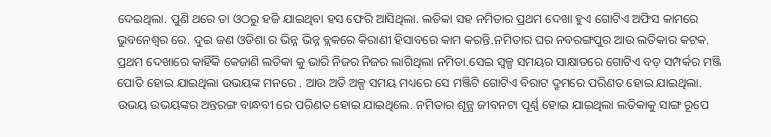ଦେଇଥିଲା. ପୁଣି ଥରେ ତା ଓଠରୁ ହଜି ଯାଇଥିବା ହସ ଫେରି ଆସିଥିଲା. ଲତିକା ସହ ନମିତାର ପ୍ରଥମ ଦେଖା ହୁଏ ଗୋଟିଏ ଅଫିସ କାମରେ ଭୁବନେଶ୍ଵର ରେ. ଦୁଇ ଜଣ ଓଡିଶା ର ଭିନ୍ନ ଭିନ୍ନ ବ୍ଲକରେ କିରାଣୀ ହିସାବରେ କାମ କରନ୍ତି.ନମିତାର ଘର ନବରଙ୍ଗପୁର ଆଉ ଲତିକାର କଟକ. ପ୍ରଥମ ଦେଖାରେ କାହିଁକି କେଜାଣି ଲତିକା କୁ ଭାରି ନିଜର ନିଜର ଲାଗିଥିଲା ନମିତା.ସେଇ ସ୍ବଳ୍ପ ସମୟର ସାକ୍ଷାତରେ ଗୋଟିଏ ବଡ଼ ସମ୍ପର୍କର ମଞ୍ଜି ପୋତି ହୋଇ ଯାଇଥିଲା ଉଭୟଙ୍କ ମନରେ . ଆଉ ଅତି ଅଳ୍ପ ସମୟ ମଧ୍ୟରେ ସେ ମଞ୍ଜିଟି ଗୋଟିଏ ବିରାଟ ଦ୍ରୃମରେ ପରିଣତ ହୋଇ ଯାଇଥିଲା.
ଉଭୟ ଉଭୟଙ୍କର ଅନ୍ତରଙ୍ଗ ବାନ୍ଧବୀ ରେ ପରିଣତ ହୋଇ ଯାଇଥିଲେ. ନମିତାର ଶୂନ୍ଯ ଜୀବନଟା ପୂର୍ଣ୍ଣ ହୋଇ ଯାଇଥିଲା ଲତିକାକୁ ସାଙ୍ଗ ରୂପେ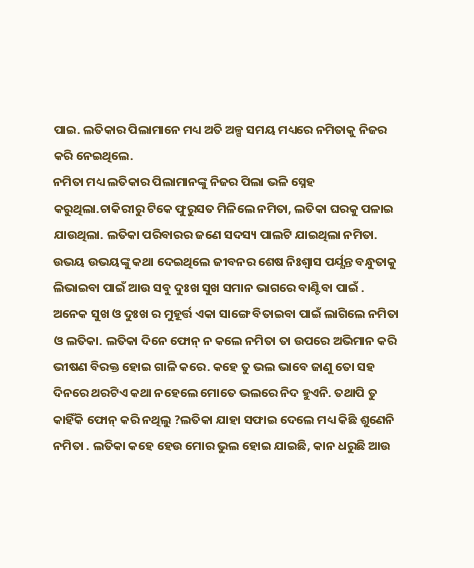ପାଇ. ଲତିକାର ପିଲାମାନେ ମଧ୍ୟ ଅତି ଅଳ୍ପ ସମୟ ମଧ୍ୟରେ ନମିତାକୁ ନିଜର କରି ନେଇଥିଲେ.
ନମିତା ମଧ୍ୟ ଲତିକାର ପିଲାମାନଙ୍କୁ ନିଜର ପିଲା ଭଳି ସ୍ନେହ କରୁଥିଲା.ଚାକିରୀରୁ ଟିକେ ଫୁରୁସତ ମିଳିଲେ ନମିତା, ଲତିକା ଘରକୁ ପଳାଇ ଯାଉଥିଲା. ଲତିକା ପରିବାରର ଜଣେ ସଦସ୍ୟ ପାଲଟି ଯାଇଥିଲା ନମିତା. ଉଭୟ ଉଭୟଙ୍କୁ କଥା ଦେଇଥିଲେ ଜୀବନର ଶେଷ ନିଃଶ୍ବାସ ପର୍ଯ୍ଯନ୍ତ ବନ୍ଧୁତାକୁ ଲିଭାଇବା ପାଇଁ ଆଉ ସବୁ ଦୁଃଖ ସୁଖ ସମାନ ଭାଗରେ ବାଣ୍ଟିବା ପାଇଁ .
ଅନେକ ସୁଖ ଓ ଦୁଃଖ ର ମୁହୂର୍ତ୍ତ ଏକା ସାଙ୍ଗେ ବିତାଇବା ପାଇଁ ଲାଗିଲେ ନମିତା ଓ ଲତିକା. ଲତିକା ଦିନେ ଫୋନ୍ ନ କଲେ ନମିତା ତା ଉପରେ ଅଭିମାନ କରି ଭୀଷଣ ବିରକ୍ତ ହୋଇ ଗାଳି କରେ. କହେ ତୁ ଭଲ ଭାବେ ଜାଣୁ ତୋ ସହ ଦିନରେ ଥରଟିଏ କଥା ନହେଲେ ମୋତେ ଭଲରେ ନିଦ ହୁଏନି. ତଥାପି ତୁ କାହିଁକି ଫୋନ୍ କରି ନଥିଲୁ ?ଲତିକା ଯାହା ସଫାଇ ଦେଲେ ମଧ୍ୟ କିଛି ଶୁଣେନି ନମିତା . ଲତିକା କହେ ହେଉ ମୋର ଭୁଲ ହୋଇ ଯାଇଛି, କାନ ଧରୁଛି ଆଉ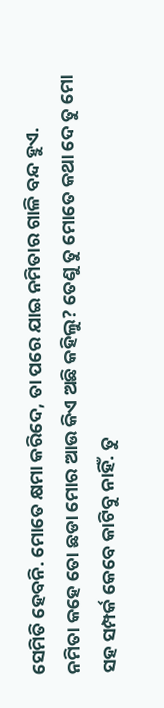ସେମିତି ହେବନି. ମୋତେ କ୍ଷମା କରିଦେ, ତା ପରେ ଯାଇ ନମିତାର ଗାଳି ବନ୍ଦ ହୁଏ.
ନମିତା କହେ ତୋ ଛଡା ମୋର ଆଉ କିଏ ଅଛି କହିଲୁ? ତେଣୁ ତୁ ମୋତେ କଥା ଦେ ତୁ ମୋ ସହ ସମ୍ପର୍କ କେବେ କାଟିବୁ ନାହିଁ. ତୁ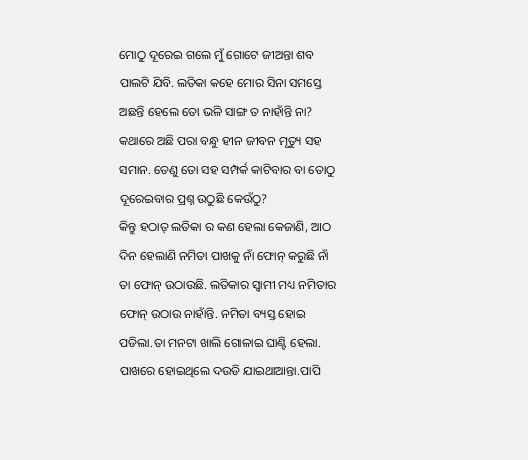ମୋଠୁ ଦୂରେଇ ଗଲେ ମୁଁ ଗୋଟେ ଜୀଅନ୍ତା ଶବ ପାଲଟି ଯିବି. ଲତିକା କହେ ମୋର ସିନା ସମସ୍ତେ ଅଛନ୍ତି ହେଲେ ତୋ ଭଳି ସାଙ୍ଗ ତ ନାହାଁନ୍ତି ନା? କଥାରେ ଅଛି ପରା ବନ୍ଧୁ ହୀନ ଜୀବନ ମୃତ୍ୟୁ ସହ ସମାନ. ତେଣୁ ତୋ ସହ ସମ୍ପର୍କ କାଟିବାର ବା ତୋଠୁ ଦୂରେଇବାର ପ୍ରଶ୍ନ ଉଠୁଛି କେଉଁଠୁ?
କିନ୍ତୁ ହଠାତ୍ ଲତିକା ର କଣ ହେଲା କେଜାଣି, ଆଠ ଦିନ ହେଲାଣି ନମିତା ପାଖକୁ ନାଁ ଫୋନ୍ କରୁଛି ନାଁ ତା ଫୋନ୍ ଉଠାଉଛି. ଲତିକାର ସ୍ବାମୀ ମଧ୍ୟ ନମିତାର ଫୋନ୍ ଉଠାଉ ନାହାଁନ୍ତି. ନମିତା ବ୍ୟସ୍ତ ହୋଇ ପଡିଲା.ତା ମନଟା ଖାଲି ଗୋଳାଇ ଘାଣ୍ଟି ହେଲା. ପାଖରେ ହୋଇଥିଲେ ଦଉଡି ଯାଇଥାଆନ୍ତା.ପାପି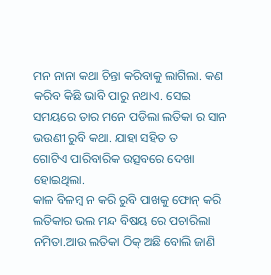ମନ ନାନା କଥା ଚିନ୍ତା କରିବାକୁ ଲାଗିଲା. କଣ କରିବ କିଛି ଭାବି ପାରୁ ନଥାଏ. ସେଇ ସମୟରେ ତାର ମନେ ପଡିଲା ଲତିକା ର ସାନ ଭଉଣୀ ରୁବି କଥା. ଯାହା ସହିତ ତ
ଗୋଟିଏ ପାରିବାରିକ ଉତ୍ସବରେ ଦେଖା ହୋଇଥିଲା.
କାଳ ବିଳମ୍ବ ନ କରି ରୁବି ପାଖକୁ ଫୋନ୍ କରି ଲତିକାର ଭଲ ମନ୍ଦ ବିଷୟ ରେ ପଚାରିଲା ନମିତା.ଆଉ ଲତିକା ଠିକ୍ ଅଛି ବୋଲି ଜାଣି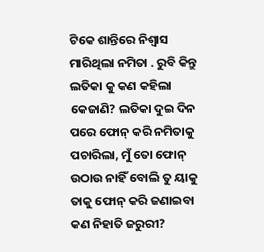ଟିକେ ଶାନ୍ତିରେ ନିଶ୍ବାସ ମାରିଥିଲା ନମିତା . ରୁବି କିନ୍ତୁ ଲତିକା କୁ କଣ କହିଲା କେଜାଣି? ଲତିକା ଦୁଇ ଦିନ ପରେ ଫୋନ୍ କରି ନମିତାକୁ ପଚାରିଲା, ମୁଁ ତୋ ଫୋନ୍ ଉଠାଉ ନାହିଁ ବୋଲି ତୁ ୟାକୁ ତାକୁ ଫୋନ୍ କରି ଜଣାଇବା କଣ ନିହାତି ଜରୁରୀ?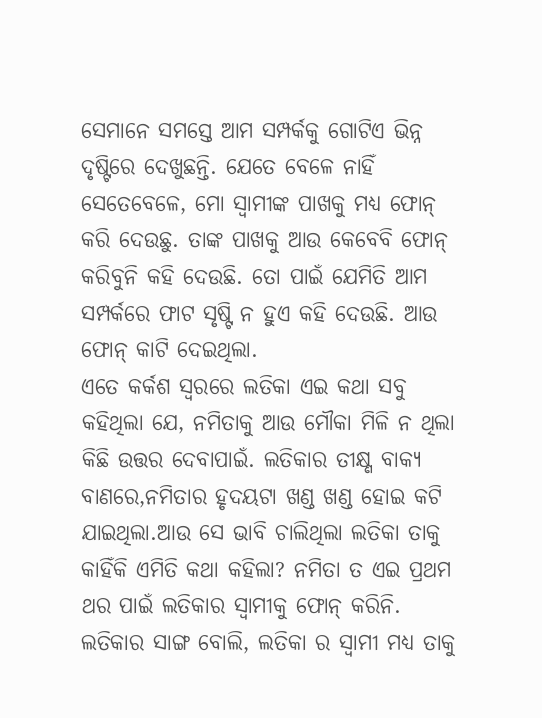ସେମାନେ ସମସ୍ତେ ଆମ ସମ୍ପର୍କକୁ ଗୋଟିଏ ଭିନ୍ନ ଦୃଷ୍ଟିରେ ଦେଖୁଛନ୍ତି. ଯେତେ ବେଳେ ନାହିଁ ସେତେବେଳେ, ମୋ ସ୍ବାମୀଙ୍କ ପାଖକୁ ମଧ୍ୟ ଫୋନ୍ କରି ଦେଉଛୁ. ତାଙ୍କ ପାଖକୁ ଆଉ କେବେବି ଫୋନ୍ କରିବୁନି କହି ଦେଉଛି. ତୋ ପାଇଁ ଯେମିତି ଆମ ସମ୍ପର୍କରେ ଫାଟ ସୃଷ୍ଟି ନ ହୁଏ କହି ଦେଉଛି. ଆଉ ଫୋନ୍ କାଟି ଦେଇଥିଲା.
ଏତେ କର୍କଶ ସ୍ବରରେ ଲତିକା ଏଇ କଥା ସବୁ କହିଥିଲା ଯେ, ନମିତାକୁ ଆଉ ମୌକା ମିଳି ନ ଥିଲା କିଛି ଉତ୍ତର ଦେବାପାଇଁ. ଲତିକାର ତୀକ୍ଷ୍ଣ ବାକ୍ଯ ବାଣରେ,ନମିତାର ହୃଦୟଟା ଖଣ୍ଡ ଖଣ୍ଡ ହୋଇ କଟି ଯାଇଥିଲା.ଆଉ ସେ ଭାବି ଚାଲିଥିଲା ଲତିକା ତାକୁ କାହିଁକି ଏମିତି କଥା କହିଲା? ନମିତା ତ ଏଇ ପ୍ରଥମ ଥର ପାଇଁ ଲତିକାର ସ୍ବାମୀକୁ ଫୋନ୍ କରିନି. ଲତିକାର ସାଙ୍ଗ ବୋଲି, ଲତିକା ର ସ୍ବାମୀ ମଧ୍ୟ ତାକୁ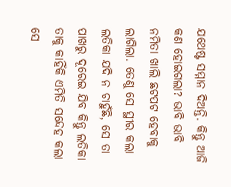ଯଥେଷ୍ଟ ସମ୍ମାନ ଦିଅନ୍ତି. କିନ୍ତୁ ଆଜି କଣ ହୋଇଗଲା? ଭାବି ଭାବି ନମିତା ଖାଲି ଛଟପଟ ହେବାକୁ ଲାଗିଲା. ତେଣୁ ସେ ସ୍ଥୀର କଲା ଲତିକା ଯଦି ନ ଚାହୁଁଛି, ସେ ତା ପାଖରୁ ଦୂରେଇ ଯିବ କିନ୍ତୁ ଲତିକା ତାକୁ କାହିଁକି ଏମିତି ସନ୍ଦେହ କଲା ସେ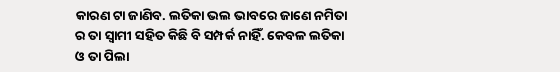କାରଣ ଟା ଜାଣିବ. ଲତିକା ଭଲ ଭାବରେ ଜାଣେ ନମିତା ର ତା ସ୍ବାମୀ ସହିତ କିଛି ବି ସମ୍ପର୍କ ନାହିଁ. କେବଳ ଲତିକା ଓ ତା ପିଲା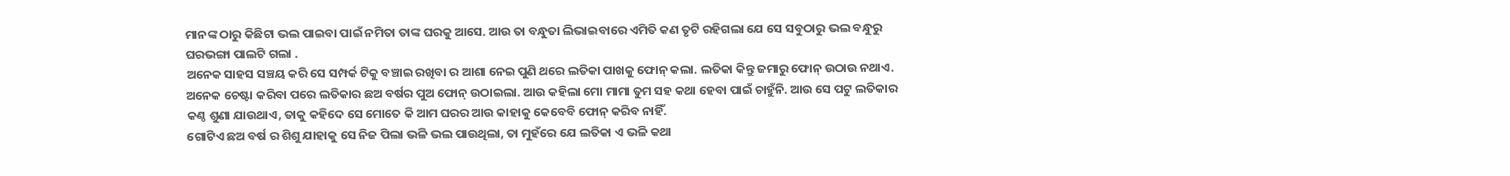ମାନଙ୍କ ଠାରୁ କିଛିଟା ଭଲ ପାଇବା ପାଇଁ ନମିତା ତାଙ୍କ ଘରକୁ ଆସେ. ଆଉ ତା ବନ୍ଧୁତା ଲିଭାଇବାରେ ଏମିତି କଣ ତୃଟି ରହିଗଲା ଯେ ସେ ସବୁଠାରୁ ଭଲ ବନ୍ଧୁରୁ ଘରଭଙ୍ଗା ପାଲଟି ଗଲା .
ଅନେକ ସାହସ ସଞ୍ଚୟ କରି ସେ ସମ୍ପର୍କ ଟିକୁ ବଞ୍ଚାଇ ରଖିବା ର ଆଶା ନେଇ ପୁଣି ଥରେ ଲତିକା ପାଖକୁ ଫୋନ୍ କଲା. ଲତିକା କିନ୍ତୁ ଜମାରୁ ଫୋନ୍ ଉଠାଉ ନଥାଏ. ଅନେକ ଚେଷ୍ଟା କରିବା ପରେ ଲତିକାର ଛଅ ବର୍ଷର ପୁଅ ଫୋନ୍ ଉଠାଇଲା. ଆଉ କହିଲା ମୋ ମାମା ତୁମ ସହ କଥା ହେବା ପାଇଁ ଚାହୁଁନି. ଆଉ ସେ ପଟୁ ଲତିକାର କଣ୍ଠ ଶୁଣା ଯାଉଥାଏ, ତାକୁ କହିଦେ ସେ ମୋତେ କି ଆମ ଘରର ଆଉ କାହାକୁ କେବେବି ଫୋନ୍ କରିବ ନାହିଁ.
ଗୋଟିଏ ଛଅ ବର୍ଷ ର ଶିଶୁ ଯାହାକୁ ସେ ନିଜ ପିଲା ଭଳି ଭଲ ପାଉଥିଲା, ତା ମୁହଁରେ ଯେ ଲତିକା ଏ ଭଳି କଥା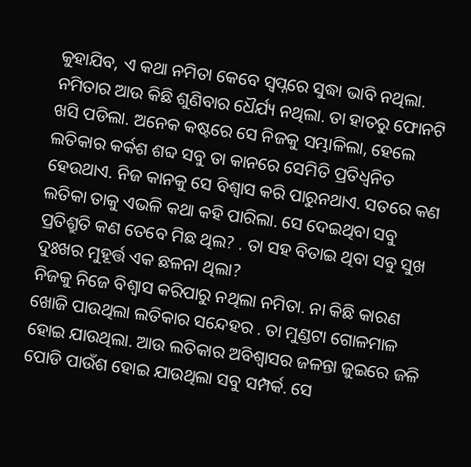କୁହାଯିବ, ଏ କଥା ନମିତା କେବେ ସ୍ବପ୍ନରେ ସୁଦ୍ଧା ଭାବି ନଥିଲା. ନମିତାର ଆଉ କିଛି ଶୁଣିବାର ଧୈର୍ଯ୍ୟ ନଥିଲା. ତା ହାତରୁ ଫୋନଟି ଖସି ପଡିଲା. ଅନେକ କଷ୍ଟରେ ସେ ନିଜକୁ ସମ୍ଭାଳିଲା, ହେଲେ ଲତିକାର କର୍କଶ ଶବ୍ଦ ସବୁ ତା କାନରେ ସେମିତି ପ୍ରତିଧ୍ଵନିତ ହେଉଥାଏ. ନିଜ କାନକୁ ସେ ବିଶ୍ୱାସ କରି ପାରୁନଥାଏ. ସତରେ କଣ ଲତିକା ତାକୁ ଏଭଳି କଥା କହି ପାରିଲା. ସେ ଦେଇଥିବା ସବୁ ପ୍ରତିଶ୍ରୁତି କଣ ତେବେ ମିଛ ଥିଲ? . ତା ସହ ବିତାଇ ଥିବା ସବୁ ସୁଖ ଦୁଃଖର ମୁହୂର୍ତ୍ତ ଏକ ଛଳନା ଥିଲା?
ନିଜକୁ ନିଜେ ବିଶ୍ବାସ କରିପାରୁ ନଥିଲା ନମିତା. ନା କିଛି କାରଣ ଖୋଜି ପାଉଥିଲା ଲତିକାର ସନ୍ଦେହର . ତା ମୁଣ୍ଡଟା ଗୋଳମାଳ ହୋଇ ଯାଉଥିଲା. ଆଉ ଲତିକାର ଅବିଶ୍ବାସର ଜଳନ୍ତା ଜୁଇରେ ଜଳି ପୋଡି ପାଉଁଶ ହୋଇ ଯାଉଥିଲା ସବୁ ସମ୍ପର୍କ. ସେ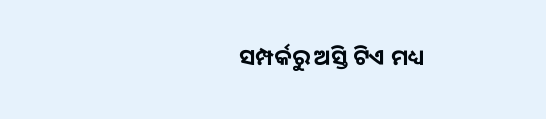ସମ୍ପର୍କରୁ ଅସ୍ତି ଟିଏ ମଧ୍ୟ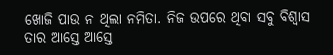ଖୋଜି ପାଉ ନ ଥିଲା ନମିତା. ନିଜ ଉପରେ ଥିବା ସବୁ ବିଶ୍ବାସ ତାର ଆସ୍ତେ ଆସ୍ତେ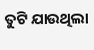ତୁଟି ଯାଉଥିଲା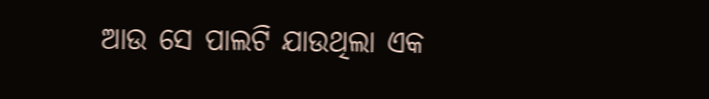ଆଉ ସେ ପାଲଟି ଯାଉଥିଲା ଏକ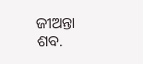ଜୀଅନ୍ତା ଶବ.